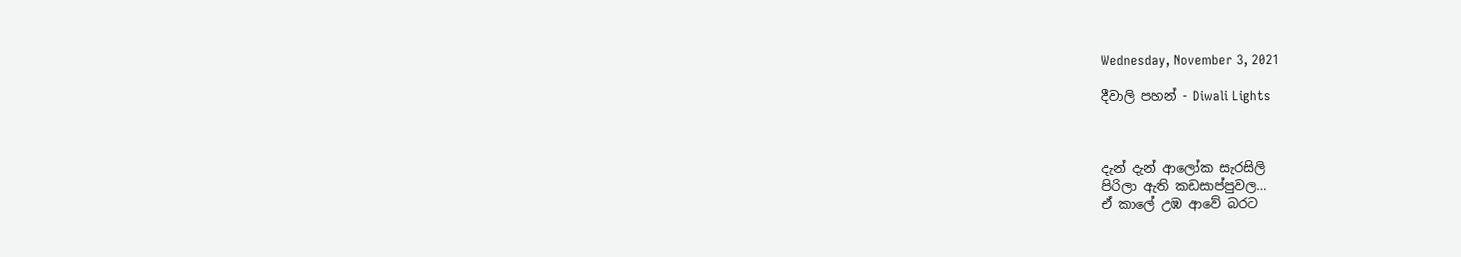Wednesday, November 3, 2021

දීවාලි පහන් - Diwali Lights



දැන් දැන් ආලෝක සැරසිලි
පිරිලා ඇති කඩසාප්පුවල…
ඒ කාලේ උඹ ආවේ බරට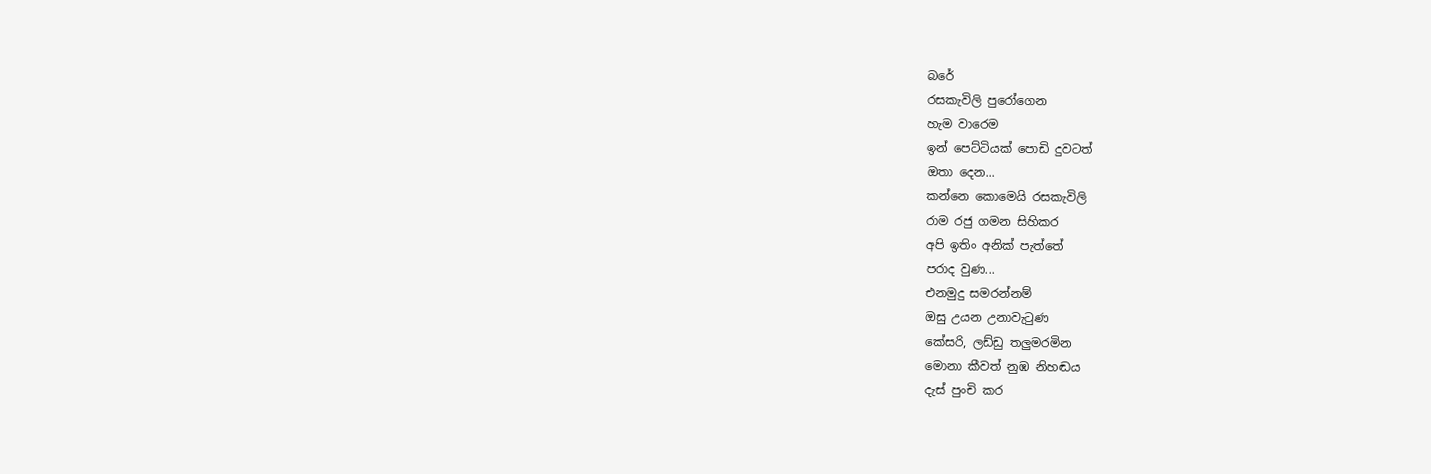බරේ
රසකැවිලි පුරෝගෙන
හැම වාරෙම
ඉන් පෙට්ටියක් පොඩි දුවටත්
ඔතා දෙන...
කන්නෙ කොමෙයි රසකැවිලි
රාම රජු ගමන සිහිකර
අපි ඉතිං අනික් පැත්තේ
පරාද වුණ...
එනමුදු සමරන්නම්
ඔසු උයන උනාවැටුණ
කේසරි, ලඩ්ඩු තලුමරමින
මොනා කීවත් නුඹ නිහඬය
දැස් පුංචි කර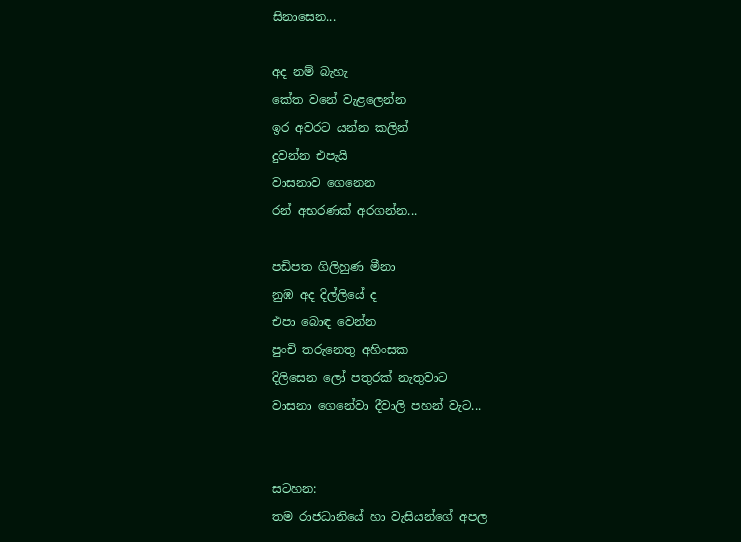සිනාසෙන...

අද නම් බැහැ
කේත වනේ වැළලෙන්න
ඉර අවරට යන්න කලින්
දුවන්න එපැයි
වාසනාව ගෙනෙන
රන් අභරණක් අරගන්න...

පඩිපත ගිලිහුණ මීනා
නුඹ අද දිල්ලියේ ද
එපා බොඳ වෙන්න
පුංචි තරුනෙතු අහිංසක
දිලිසෙන ලෝ පතුරක් නැතුවාට
වාසනා ගෙනේවා දීවාලි පහන් වැට...


සටහන:
තම රාජධානියේ හා වැසියන්ගේ අපල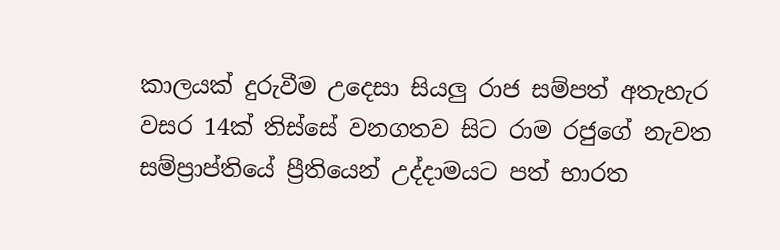කාලයක් දුරුවීම උදෙසා සියලු රාජ සම්පත් අතැහැර වසර 14ක් තිස්සේ වනගතව සිට රාම රජුගේ නැවත සම්ප්‍රාප්තියේ ප්‍රීතියෙන් උද්දාමයට පත් භාරත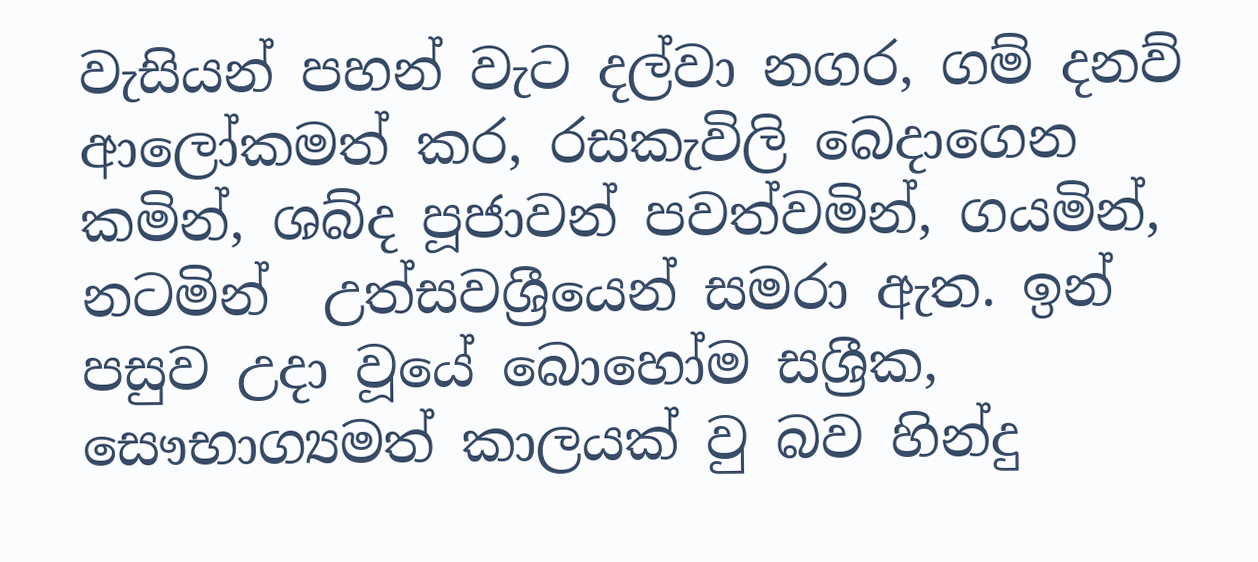වැසියන් පහන් වැට දල්වා නගර, ගම් දනව් ආලෝකමත් කර, රසකැවිලි බෙදාගෙන කමින්, ශබ්ද පූජාවන් පවත්වමින්, ගයමින්, නටමින්  උත්සවශ්‍රීයෙන් සමරා ඇත. ඉන් පසුව උදා වූයේ බොහෝම සශ්‍රීක, සෞභාග්‍යමත් කාලයක් වු බව හින්දු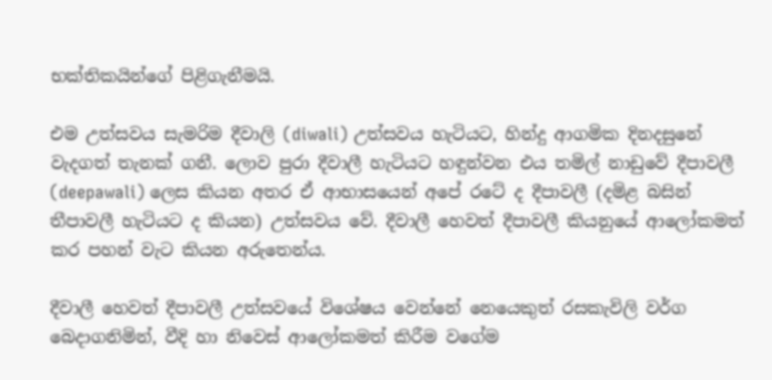භක්තිකයින්ගේ පිළිගැනීමයි.

එම උත්සවය සැමරිම දීවාලි (diwali) උත්සවය හැටියට, හින්දු ආගමික දිනදසුනේ වැදගත් තැනක් ගනී. ලොව පුරා දීවාලී හැටියට හඳුන්වන එය තමිල් නාඩුවේ දීපාවලී (deepawali) ලෙස කියන අතර ඒ ආභාසයෙන් අපේ රටේ ද දීපාවලී (දමිළ බසින් තීපාවලී හැටියට ද කියන) උත්සවය වේ. දීවාලී හෙවත් දීපාවලී කියනුයේ ආලෝකමත් කර පහන් වැට කියන අරුතෙන්ය.

දීවාලී හෙවත් දීපාවලී උත්සවයේ විශේෂය වෙන්නේ නෙයෙකුත් රසකැවිලි වර්ග බෙදාගනිමින්, වීදි හා නිවෙස් ආලෝකමත් කිරීම වගේම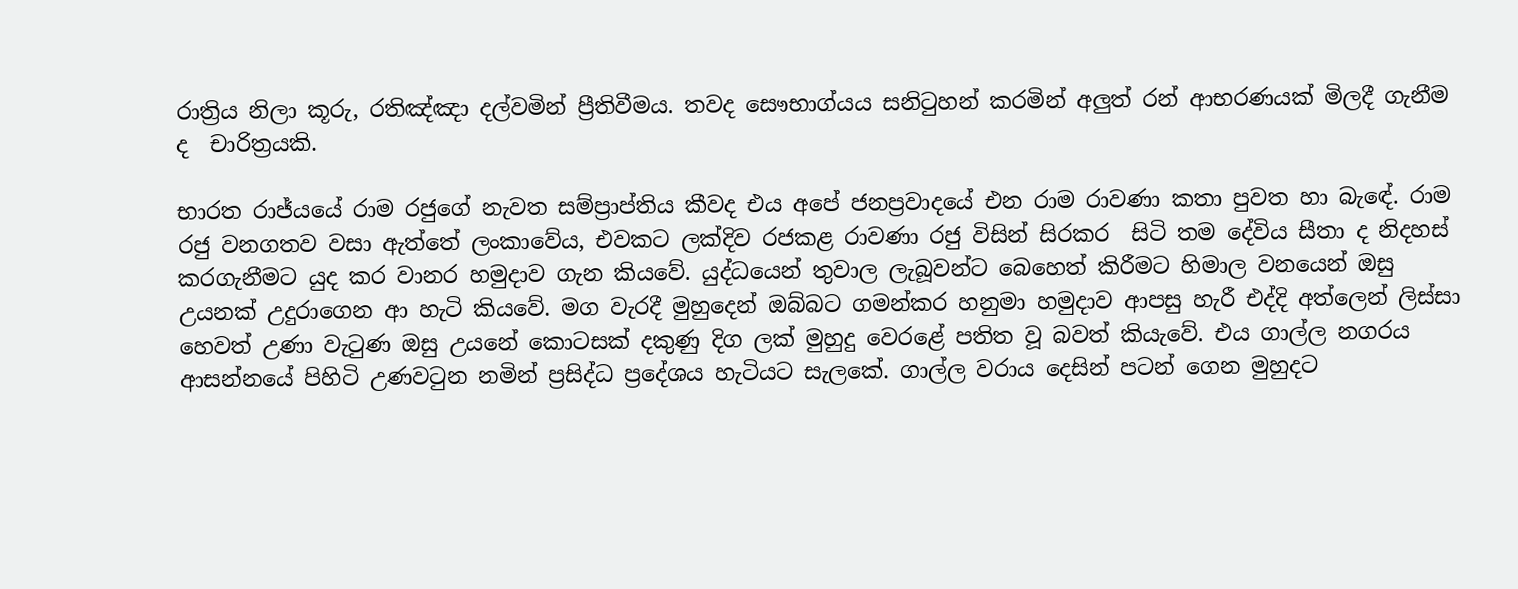රාත්‍රිය නිලා කූරු, රතිඤ්ඤා දල්වමින් ප්‍රීතිවීමය. තවද සෞභාග්යය සනිටුහන් කරමින් අලුත් රන් ආභරණයක් මිලදී ගැනීම ද  චාරිත්‍රයකි.

භාරත රාජ්යයේ රාම රජුගේ නැවත සම්ප්‍රාප්තිය කීවද එය අපේ ජනප්‍රවාදයේ එන රාම රාවණා කතා පුවත හා බැඳේ. රාම රජු වනගතව වසා ඇත්තේ ලංකාවේය, එවකට ලක්දිව රජකළ රාවණා රජු විසින් සිරකර  සිටි තම දේවිය සීතා ද නිදහස් කරගැනීමට යුද කර වානර හමුදාව ගැන කියවේ. යුද්ධයෙන් තුවාල ලැබූවන්ට බෙහෙත් කිරීමට හිමාල වනයෙන් ඔසු උයනක් උදුරාගෙන ආ හැටි කියවේ. මග වැරදී මුහුදෙන් ඔබ්බට ගමන්කර හනුමා හමුදාව ආපසු හැරී එද්දි අත්ලෙන් ලිස්සා හෙවත් උණා වැටුණ ඔසු උයනේ කොටසක් දකුණු දිග ලක් මුහුදු වෙරළේ පතිත වූ බවත් කියැවේ. එය ගාල්ල නගරය ආසන්නයේ පිහිටි උණවටුන නමින් ප්‍රසිද්ධ ප්‍රදේශය හැටියට සැලකේ. ගාල්ල වරාය දෙසින් පටන් ගෙන මුහුදට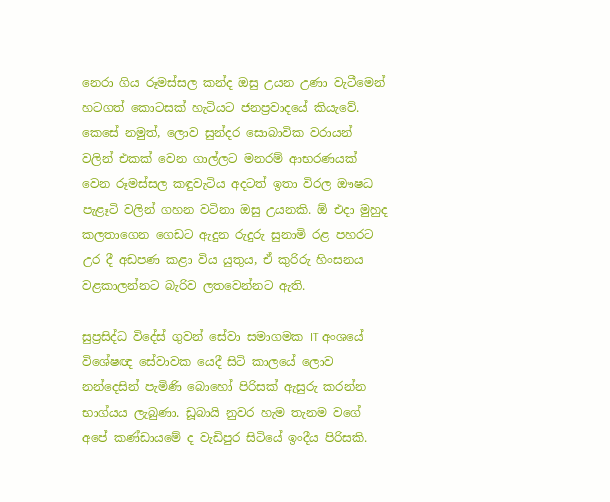නෙරා ගිය රූමස්සල කන්ද ඔසු උයන උණා වැටීමෙන් හටගත් කොටසක් හැටියට ජනප්‍රවාදයේ කියැවේ. කෙසේ නමුත්, ලොව සුන්දර සොබාවික වරායන් වලින් එකක් වෙන ගාල්ලට මනරම් ආභරණයක් වෙන රූමස්සල කඳුවැටිය අදටත් ඉතා විරල ඖෂධ පැළෑටි වලින් ගහන වටිනා ඔසු උයනකි. ඕ එදා මුහුද කලතාගෙන ගෙඩට ඇදුන රුදුරු සුනාමි රළ පහරට උර දී අඩපණ කළා විය යුතුය, ඒ කුරිරු හිංසනය වළකාලන්නට බැරිව ලතවෙන්නට ඇති.

සුප්‍රසිද්ධ විදේස් ගුවන් සේවා සමාගමක IT අංශයේ විශේෂඥ සේවාවක යෙදී සිටි කාලයේ ලොව නන්දෙසින් පැමිණි බොහෝ පිරිසක් ඇසුරු කරන්න භාග්යය ලැබුණා. ඩූබායි නුවර හැම තැනම වගේ අපේ කණ්ඩායමේ ද වැඩිපුර සිටියේ ඉංදීය පිරිසකි.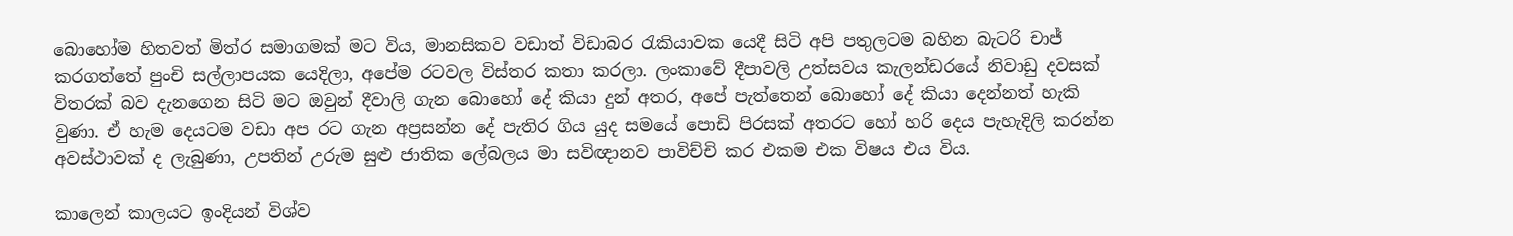බොහෝම හිතවත් මිත්ර සමාගමක් මට විය, මානසිකව වඩාත් විඩාබර රැකියාවක යෙදී සිටි අපි පතුලටම බහින බැටරි චාජ් කරගත්තේ පුංචි සල්ලාපයක යෙදිලා, අපේම රටවල විස්තර කතා කරලා. ලංකාවේ දීපාවලි උත්සවය කැලන්ඩරයේ නිවාඩු දවසක් විතරක් බව දැනගෙන සිටි මට ඔවුන් දීවාලි ගැන බොහෝ දේ කියා දුන් අතර, අපේ පැත්තෙන් බොහෝ දේ කියා දෙන්නත් හැකි වුණා. ඒ හැම දෙයටම වඩා අප රට ගැන අප්‍රසන්න දේ පැතිර ගිය යුද සමයේ පොඩි පිරසක් අතරට හෝ හරි දෙය පැහැදිලි කරන්න අවස්ථාවක් ද ලැබුණා, උපතින් උරුම සුළු ජාතික ලේබලය මා සවිඥානව පාවිච්චි කර එකම එක විෂය එය විය.

කාලෙන් කාලයට ඉංදියන් විශ්ව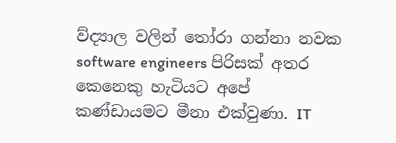ව්ද්‍යාල වලින් තෝරා ගන්නා නවක software engineers පිරිසක් අතර කෙනෙකු හැටියට අපේ කණ්ඩායමට මීනා එක්වුණා. IT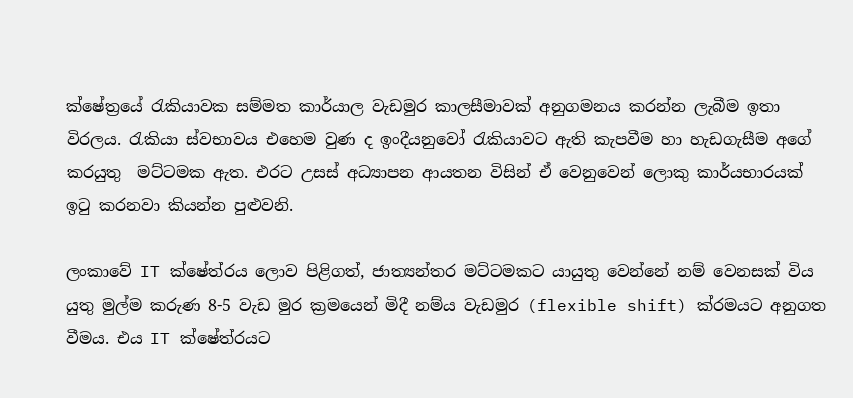ක්ෂේත්‍රයේ රැකියාවක සම්මත කාර්යාල වැඩමුර කාලසීමාවක් අනුගමනය කරන්න ලැබීම ඉතා විරලය. රැකියා ස්වභාවය එහෙම වුණ ද ඉංදීයනුවෝ රැකියාවට ඇති කැපවීම හා හැඩගැසීම අගේ කරයුතු  මට්ටමක ඇත. එරට උසස් අධ්‍යාපන ආයතන විසින් ඒ වෙනුවෙන් ලොකු කාර්යභාරයක් ඉටු කරනවා කියන්න පුළුවනි.

ලංකාවේ IT ක්ෂේත්රය ලොව පිළිගත්, ජාත්‍යන්තර මට්ටමකට යායුතු වෙන්නේ නම් වෙනසක් විය යුතු මුල්ම කරුණ 8-5 වැඩ මුර ක්‍රමයෙන් මිදී නම්ය වැඩමුර (flexible shift) ක්රමයට අනුගත වීමය. එය IT ක්ෂේත්රයට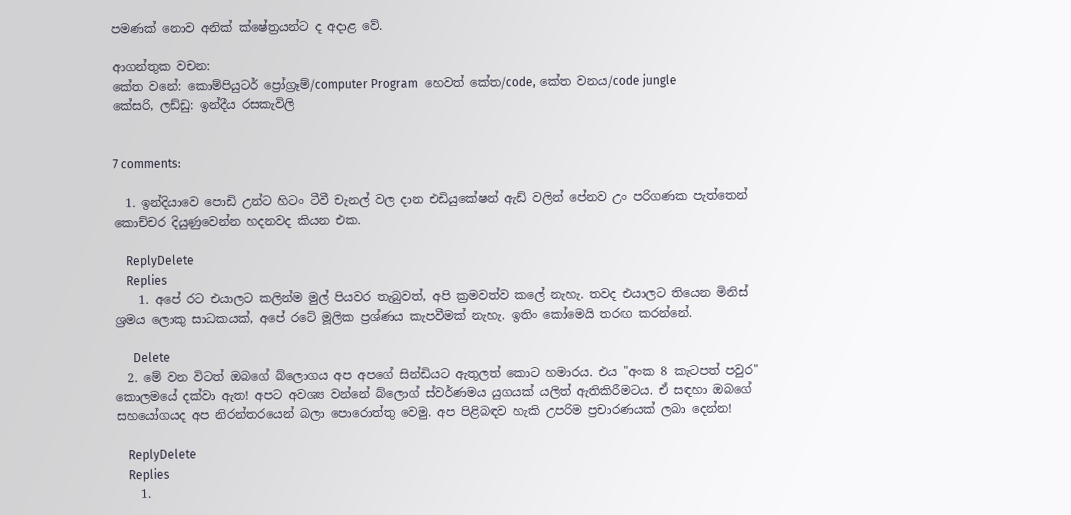පමණක් නොව අනික් ක්ෂේත්‍රයන්ට ද අදාළ වේ.

ආගන්තුක වචන:
කේත වනේ: කොම්පියුටර් ප්‍රෝග්‍රෑම්/computer Program  හෙවත් කේත/code, කේත වනය/code jungle
කේසරි, ලඩ්ඩු: ඉන්දීය රසකැවිලි


7 comments:

  1. ඉන්දියාවෙ පොඩි උන්ට හිටං ටීවී චැනල් වල දාන එඩියුකේෂන් ඇඩ් වලින් පේනව උං පරිගණක පැත්තෙන් කොච්චර දියුණුවෙන්න හදනවද කියන එක.

    ReplyDelete
    Replies
    1. අපේ රට එයාලට කලින්ම මුල් පියවර තැබුවත්, අපි ක්‍රමවත්ව කලේ නැහැ. තවද එයාලට තියෙන මිනිස් ශ්‍රමය ලොකු සාධකයක්, අපේ රටේ මූලික ප්‍රශ්ණය කැපවීමක් නැහැ. ඉතිං කෝමෙයි තරඟ කරන්නේ.

      Delete
  2. මේ වන විටත් ඔබගේ බ්ලොගය අප අපගේ සින්ඩියට ඇතුලත් කොට හමාරය. එය "අංක 8 කැටපත් පවුර" කොලමයේ දක්වා ඇත! අපට අවශ්‍ය වන්නේ බ්ලොග් ස්වර්ණමය යුගයක් යලිත් ඇතිකිරීමටය. ඒ සඳහා ඔබගේ සහයෝගයද අප නිරන්තරයෙන් බලා පොරොත්තු වෙමු. අප පිළිබඳව හැකි උපරිම ප්‍රචාරණයක් ලබා දෙන්න!

    ReplyDelete
    Replies
    1.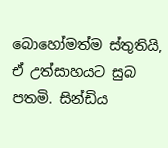බොහෝමත්ම ස්තුතියි, ඒ උත්සාහයට සුබ පතමි. සින්ඩිය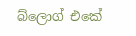බ්ලොග් එකේ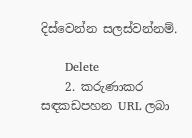දිස්වෙන්න සලස්වන්නම්.

      Delete
    2. කරුණාකර සඳකඩපහන URL ලබා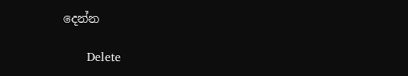දෙන්න

      Delete